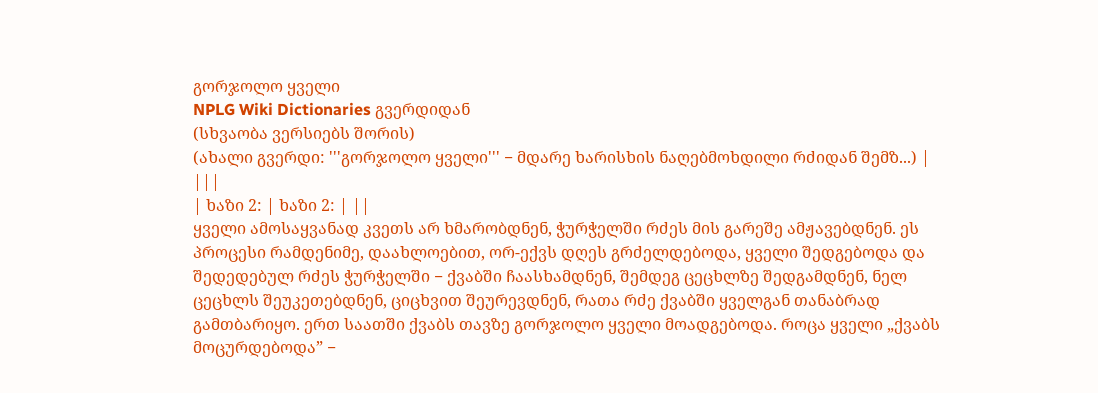გორჯოლო ყველი
NPLG Wiki Dictionaries გვერდიდან
(სხვაობა ვერსიებს შორის)
(ახალი გვერდი: '''გორჯოლო ყველი''' − მდარე ხარისხის ნაღებმოხდილი რძიდან შემზ...) |
|||
| ხაზი 2: | ხაზი 2: | ||
ყველი ამოსაყვანად კვეთს არ ხმარობდნენ, ჭურჭელში რძეს მის გარეშე ამჟავებდნენ. ეს პროცესი რამდენიმე, დაახლოებით, ორ-ექვს დღეს გრძელდებოდა, ყველი შედგებოდა და შედედებულ რძეს ჭურჭელში − ქვაბში ჩაასხამდნენ, შემდეგ ცეცხლზე შედგამდნენ, ნელ ცეცხლს შეუკეთებდნენ, ციცხვით შეურევდნენ, რათა რძე ქვაბში ყველგან თანაბრად გამთბარიყო. ერთ საათში ქვაბს თავზე გორჯოლო ყველი მოადგებოდა. როცა ყველი „ქვაბს მოცურდებოდა” −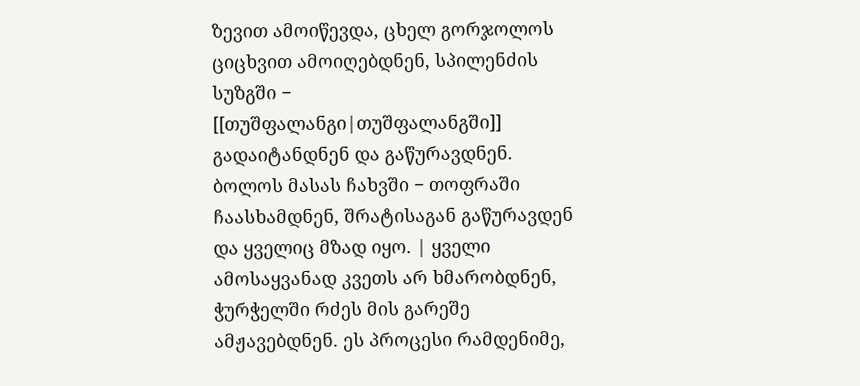ზევით ამოიწევდა, ცხელ გორჯოლოს ციცხვით ამოიღებდნენ, სპილენძის სუზგში − [[თუშფალანგი|თუშფალანგში]] გადაიტანდნენ და გაწურავდნენ. ბოლოს მასას ჩახვში − თოფრაში ჩაასხამდნენ, შრატისაგან გაწურავდენ და ყველიც მზად იყო. | ყველი ამოსაყვანად კვეთს არ ხმარობდნენ, ჭურჭელში რძეს მის გარეშე ამჟავებდნენ. ეს პროცესი რამდენიმე,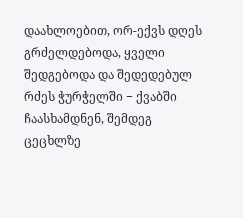დაახლოებით, ორ-ექვს დღეს გრძელდებოდა, ყველი შედგებოდა და შედედებულ რძეს ჭურჭელში − ქვაბში ჩაასხამდნენ, შემდეგ ცეცხლზე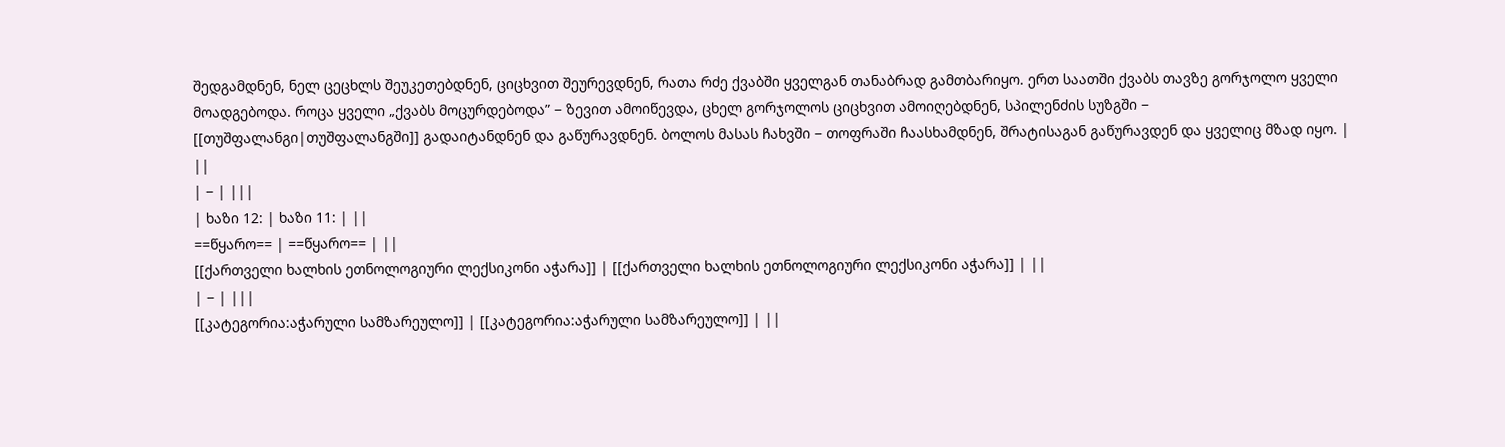შედგამდნენ, ნელ ცეცხლს შეუკეთებდნენ, ციცხვით შეურევდნენ, რათა რძე ქვაბში ყველგან თანაბრად გამთბარიყო. ერთ საათში ქვაბს თავზე გორჯოლო ყველი მოადგებოდა. როცა ყველი „ქვაბს მოცურდებოდა” − ზევით ამოიწევდა, ცხელ გორჯოლოს ციცხვით ამოიღებდნენ, სპილენძის სუზგში − [[თუშფალანგი|თუშფალანგში]] გადაიტანდნენ და გაწურავდნენ. ბოლოს მასას ჩახვში − თოფრაში ჩაასხამდნენ, შრატისაგან გაწურავდენ და ყველიც მზად იყო. | ||
| − | |||
| ხაზი 12: | ხაზი 11: | ||
==წყარო== | ==წყარო== | ||
[[ქართველი ხალხის ეთნოლოგიური ლექსიკონი აჭარა]] | [[ქართველი ხალხის ეთნოლოგიური ლექსიკონი აჭარა]] | ||
| − | |||
[[კატეგორია:აჭარული სამზარეულო]] | [[კატეგორია:აჭარული სამზარეულო]] | ||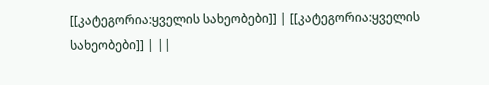[[კატეგორია:ყველის სახეობები]] | [[კატეგორია:ყველის სახეობები]] | ||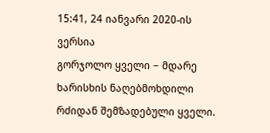15:41, 24 იანვარი 2020-ის ვერსია
გორჯოლო ყველი − მდარე ხარისხის ნაღებმოხდილი რძიდან შემზადებული ყველი.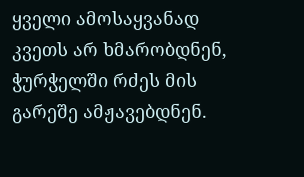ყველი ამოსაყვანად კვეთს არ ხმარობდნენ, ჭურჭელში რძეს მის გარეშე ამჟავებდნენ.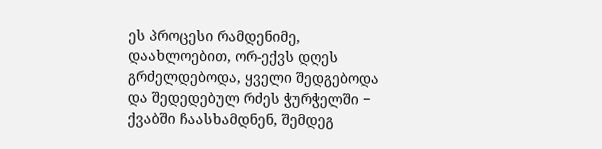ეს პროცესი რამდენიმე, დაახლოებით, ორ-ექვს დღეს გრძელდებოდა, ყველი შედგებოდა და შედედებულ რძეს ჭურჭელში − ქვაბში ჩაასხამდნენ, შემდეგ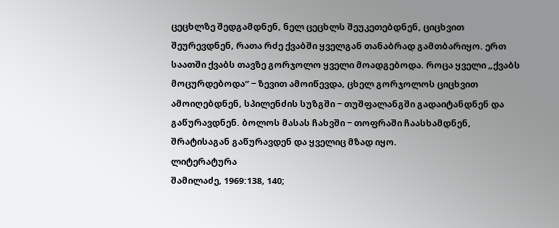ცეცხლზე შედგამდნენ, ნელ ცეცხლს შეუკეთებდნენ, ციცხვით შეურევდნენ, რათა რძე ქვაბში ყველგან თანაბრად გამთბარიყო. ერთ საათში ქვაბს თავზე გორჯოლო ყველი მოადგებოდა. როცა ყველი „ქვაბს მოცურდებოდა” − ზევით ამოიწევდა, ცხელ გორჯოლოს ციცხვით ამოიღებდნენ, სპილენძის სუზგში − თუშფალანგში გადაიტანდნენ და გაწურავდნენ. ბოლოს მასას ჩახვში − თოფრაში ჩაასხამდნენ, შრატისაგან გაწურავდენ და ყველიც მზად იყო.
ლიტერატურა
შამილაძე, 1969:138, 140;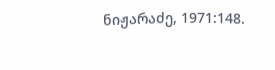ნიჟარაძე, 1971:148.